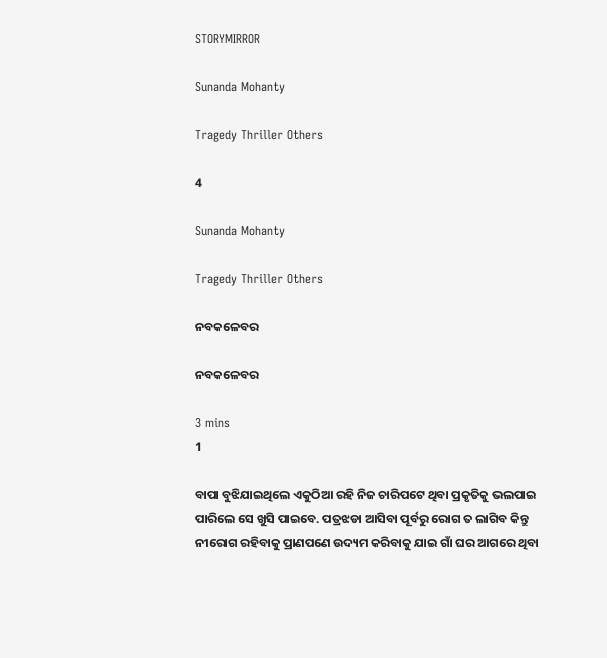STORYMIRROR

Sunanda Mohanty

Tragedy Thriller Others

4

Sunanda Mohanty

Tragedy Thriller Others

ନବକଳେବର

ନବକଳେବର

3 mins
1

ବାପା ବୁଝିଯାଇଥିଲେ ଏକୁଠିଆ ରହି ନିଜ ଚାରିପଟେ ଥିବା ପ୍ରକୃତିକୁ ଭଲପାଇ ପାରିଲେ ସେ ଖୁସି ପାଇବେ. ପତ୍ରଝଡା ଆସିବା ପୂର୍ବରୁ ରୋଗ ତ ଲାଗିବ କିନ୍ତୁ ନୀରୋଗ ରହିବାକୁ ପ୍ରାଣପଣେ ଉଦ୍ୟମ କରିବାକୁ ଯାଇ ଗାଁ ଘର ଆଗରେ ଥିବା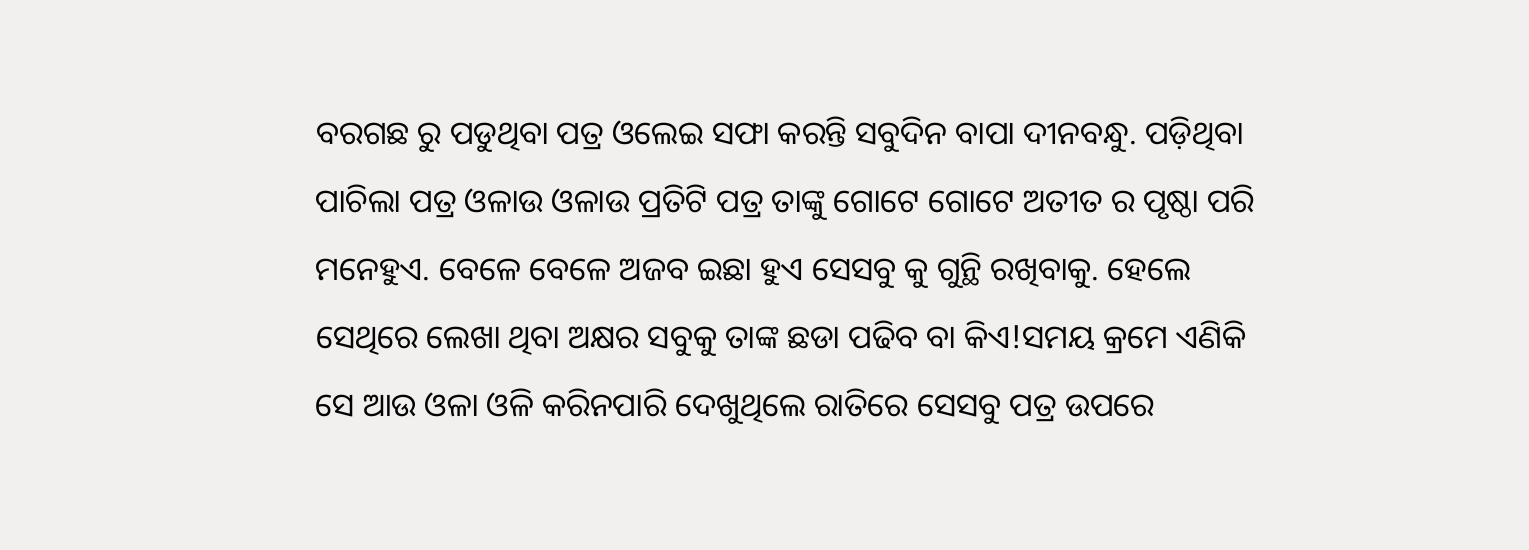ବରଗଛ ରୁ ପଡୁଥିବା ପତ୍ର ଓଲେଇ ସଫା କରନ୍ତି ସବୁଦିନ ବାପା ଦୀନବନ୍ଧୁ. ପଡ଼ିଥିବା ପାଚିଲା ପତ୍ର ଓଳାଉ ଓଳାଉ ପ୍ରତିଟି ପତ୍ର ତାଙ୍କୁ ଗୋଟେ ଗୋଟେ ଅତୀତ ର ପୃଷ୍ଠା ପରି ମନେହୁଏ. ବେଳେ ବେଳେ ଅଜବ ଇଛା ହୁଏ ସେସବୁ କୁ ଗୁନ୍ଥି ରଖିବାକୁ. ହେଲେ ସେଥିରେ ଲେଖା ଥିବା ଅକ୍ଷର ସବୁକୁ ତାଙ୍କ ଛଡା ପଢିବ ବା କିଏ!ସମୟ କ୍ରମେ ଏଣିକି ସେ ଆଉ ଓଳା ଓଳି କରିନପାରି ଦେଖୁଥିଲେ ରାତିରେ ସେସବୁ ପତ୍ର ଉପରେ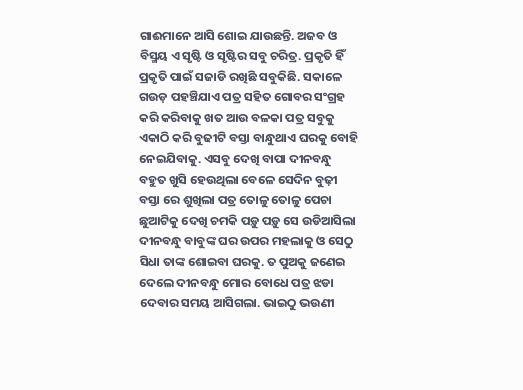ଗାଈମାନେ ଆସି ଶୋଇ ଯାଉଛନ୍ତି. ଅଜବ ଓ ବିସ୍ମୟ ଏ ସୃଷ୍ଟି ଓ ସୃଷ୍ଟିର ସବୁ ଚରିତ୍ର. ପ୍ରକୃତି ହିଁ ପ୍ରକୃତି ପାଇଁ ସଜାଡି ରଖିଛି ସବୁକିଛି. ସକାଳେ ଗଉଡ଼ ପହଞ୍ଚିଯାଏ ପତ୍ର ସହିତ ଗୋବର ସଂଗ୍ରହ କରି କରିବାକୁ ଖତ ଆଉ ବଳକା ପତ୍ର ସବୁକୁ ଏକାଠି କରି ବୁଢୀଟି ବସ୍ତା ବାନ୍ଧୁଥାଏ ଘରକୁ ବୋହି ନେଇଯିବାକୁ. ଏସବୁ ଦେଖି ବାପା ଦୀନବନ୍ଧୁ ବହୁତ ଖୁସି ହେଉଥିଲା ବେଳେ ସେଦିନ ବୁଢ଼ୀ ବସ୍ତା ରେ ଶୁଖିଲା ପତ୍ର ତୋଳୁ ତୋଳୁ ପେଚା ଛୁଆଟିକୁ ଦେଖି ଚମକି ପଡ଼ୁ ପଡ଼ୁ ସେ ଉଡିଆସିଲା ଦୀନବନ୍ଧୁ ବାବୁଙ୍କ ଘର ଉପର ମହଲାକୁ ଓ ସେଠୁ ସିଧା ତାଙ୍କ ଶୋଇବା ଘରକୁ. ତ ପୁଅକୁ ଜଣେଇ ଦେଲେ ଦୀନବନ୍ଧୁ ମୋର ବୋଧେ ପତ୍ର ଝଡା ଦେବାର ସମୟ ଆସିଗଲା. ଭାଇଠୁ ଭଉଣୀ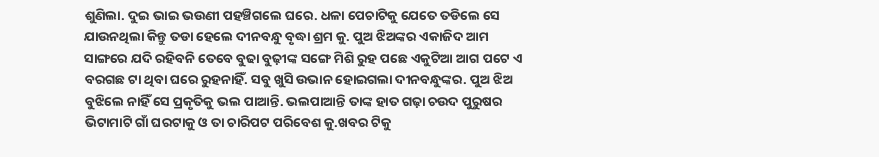ଶୁଣିଲା. ଦୁଇ ଭାଇ ଭଉଣୀ ପହଞ୍ଚିଗଲେ ଘରେ. ଧଳା ପେଚାଟିକୁ ଯେତେ ତଡିଲେ ସେ ଯାଉନଥିଲା କିନ୍ତୁ ତଡା ହେଲେ ଦୀନବନ୍ଧୁ ବୃଦ୍ଧା ଶ୍ରମ କୁ. ପୁଅ ଝିଅଙ୍କର ଏକାଜିଦ ଆମ ସାଙ୍ଗରେ ଯଦି ରହିବନି ତେବେ ବୁଢା ବୁଢ଼ୀଙ୍କ ସଙ୍ଗେ ମିଶି ରୁହ ପଛେ ଏକୁଟିଆ ଆଗ ପଟେ ଏ ବରଗଛ ଟା ଥିବା ଘରେ ରୁହନାହିଁ. ସବୁ ଖୁସି ଉଭାନ ହୋଇଗଲା ଦୀନବନ୍ଧୁଙ୍କର. ପୁଅ ଝିଅ ବୁଝିଲେ ନାହିଁ ସେ ପ୍ରକୃତିକୁ ଭଲ ପାଆନ୍ତି. ଭଲପାଆନ୍ତି ତାଙ୍କ ହାତ ଗଢ଼ା ଚଉଦ ପୁରୁଷର ଭିଟାମାଟି ଗାଁ ଘରଟାକୁ ଓ ତା ଚାରିପଟ ପରିବେଶ କୁ.ଖବର ଟିକୁ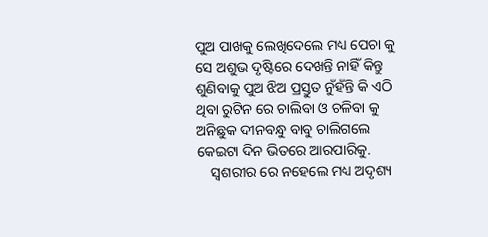ପୁଅ ପାଖକୁ ଲେଖିଦେଲେ ମଧ୍ୟ ପେଚା କୁ ସେ ଅଶୁଭ ଦୃଷ୍ଟିରେ ଦେଖନ୍ତି ନାହିଁ କିନ୍ତୁ ଶୁଣିବାକୁ ପୁଅ ଝିଅ ପ୍ରସ୍ତୁତ ନୁଁହଁନ୍ତି କି ଏଠି ଥିବା ରୁଟିନ ରେ ଚାଲିବା ଓ ଚଳିବା କୁ ଅନିଛୁକ ଦୀନବନ୍ଧୁ ବାବୁ ଚାଲିଗଲେ କେଇଟା ଦିନ ଭିତରେ ଆରପାରିକୁ.
    ସ୍ୱଶରୀର ରେ ନହେଲେ ମଧ୍ୟ ଅଦୃଶ୍ୟ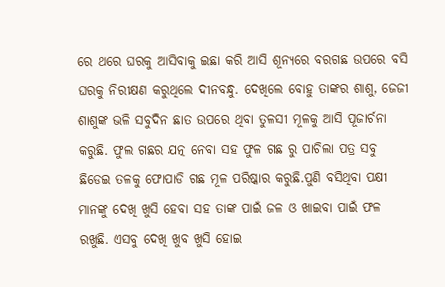ରେ ଥରେ ଘରକୁ ଆସିବାକୁ ଇଛା କରି ଆସି ଶୂନ୍ୟରେ ବରଗଛ ଉପରେ ବସି ଘରକୁ ନିରୀକ୍ଷଣ କରୁଥିଲେ ଦୀନବନ୍ଧୁ. ଦେଖିଲେ ବୋହୁ ତାଙ୍କର ଶାଶୁ, ଜେଜୀ ଶାଶୁଙ୍କ ଭଳି ସବୁଦିନ ଛାତ ଉପରେ ଥିବା ତୁଳସୀ ମୂଳକୁ ଆସି ପୂଜାର୍ଚନା କରୁଛି. ଫୁଲ ଗଛର ଯତ୍ନ ନେବା ସହ ଫୁଳ ଗଛ ରୁ ପାଚିଲା ପତ୍ର ସବୁ ଛିଡେଇ ତଳକୁ ଫୋପାଡି ଗଛ ମୂଳ ପରିଷ୍କାର କରୁଛି.ପୁଣି ବସିଥିବା ପକ୍ଷୀ ମାନଙ୍କୁ ଦେଖି ଖୁସି ହେବା ସହ ତାଙ୍କ ପାଇଁ ଜଳ ଓ ଖାଇବା ପାଇଁ ଫଳ ରଖୁଛି. ଏସବୁ ଦେଖି ଖୁବ ଖୁସି ହୋଇ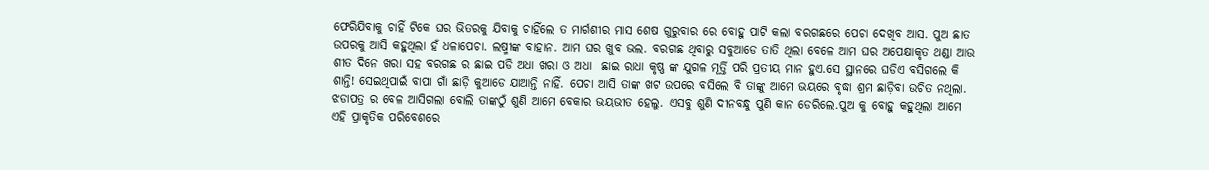ଫେରିଯିବାକୁ ଚାହିଁ ଟିକେ ଘର ଭିତରକୁ ଯିବାକୁ ଚାହିଁଲେ ତ ମାର୍ଗଶୀର ମାସ ଶେଷ ଗୁରୁବାର ରେ ବୋହୁ ପାଟି କଲା ବରଗଛରେ ପେଚା ଦେଖିବ ଆସ. ପୁଅ ଛାତ ଉପରକୁ ଆସି କହୁଥିଲା ହଁ ଧଳାପେଚା. ଲଷ୍ମୀଙ୍କ ବାହାନ. ଆମ ଘର ଖୁବ ଭଲ. ବରଗଛ ଥିବାରୁ ସବୁଆଡେ ତାତି ଥିଲା ବେଳେ ଆମ ଘର ଅପେକ୍ଷାକୃତ ଥଣ୍ଡା ଆଉ ଶୀତ ଦିନେ ଖରା ସହ ବରଗଛ ର ଛାଇ ପଡି ଅଧା ଖରା ଓ ଅଧା  ଛାଇ ରାଧା କୃଷ୍ଣ ଙ୍କ ଯୁଗଳ ମୂର୍ତ୍ତି ପରି ପ୍ରତୀୟ ମାନ ହୁଏ.ସେ ସ୍ଥାନରେ ଘଡିଏ ବସିଗଲେ କି ଶାନ୍ତି! ସେଇଥିପାଇଁ ବାପା ଗାଁ ଛାଡ଼ି କୁଆଡେ ଯାଆନ୍ତି ନାହିଁ. ପେଚା ଆସି ତାଙ୍କ ଖଟ ଉପରେ ବସିଲେ ବି ତାଙ୍କୁ ଆମେ ଭୟରେ ବୃଦ୍ଧା ଶ୍ରମ ଛାଡ଼ିବା ଉଚିତ ନଥିଲା. ଝଡାପତ୍ର ର ବେଳ ଆସିଗଲା ବୋଲି ତାଙ୍କଠୁଁ ଶୁଣି ଆମେ ବେକାର ଭୟଭୀତ ହେଲୁ. ଏସବୁ ଶୁଣି ଦୀନବନ୍ଧୁ ପୁଣି କାନ ଡେରିଲେ.ପୁଅ କୁ ବୋହୁ କହୁଥିଲା ଆମେ ଏହି ପ୍ରାକୃତିକ ପରିବେଶରେ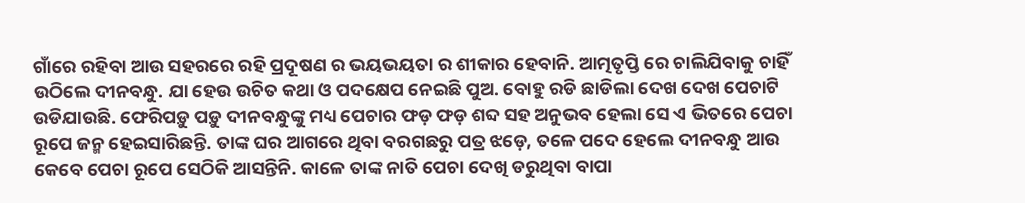ଗାଁରେ ରହିବା ଆଉ ସହରରେ ରହି ପ୍ରଦୂଷଣ ର ଭୟଭୟତା ର ଶୀକାର ହେବାନି. ଆତ୍ମତୃପ୍ତି ରେ ଚାଲିଯିବାକୁ ଚାହିଁ ଉଠିଲେ ଦୀନବନ୍ଧୁ. ଯା ହେଉ ଉଚିତ କଥା ଓ ପଦକ୍ଷେପ ନେଇଛି ପୁଅ. ବୋହୁ ରଡି ଛାଡିଲା ଦେଖ ଦେଖ ପେଚାଟି ଉଡିଯାଉଛି. ଫେରିପଡ଼ୁ ପଡ଼ୁ ଦୀନବନ୍ଧୁଙ୍କୁ ମଧ୍ୟ ପେଚାର ଫଡ଼ ଫଡ଼ ଶବ୍ଦ ସହ ଅନୁଭବ ହେଲା ସେ ଏ ଭିତରେ ପେଚା ରୂପେ ଜନ୍ମ ହେଇସାରିଛନ୍ତି. ତାଙ୍କ ଘର ଆଗରେ ଥିବା ବରଗଛରୁ ପତ୍ର ଝଡ଼େ, ତଳେ ପଦେ ହେଲେ ଦୀନବନ୍ଧୁ ଆଉ କେବେ ପେଚା ରୂପେ ସେଠିକି ଆସନ୍ତିନି. କାଳେ ତାଙ୍କ ନାତି ପେଚା ଦେଖି ଡରୁଥିବା ବାପା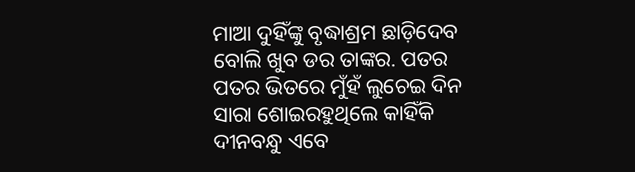ମାଆ ଦୁହିଁଙ୍କୁ ବୃଦ୍ଧାଶ୍ରମ ଛାଡ଼ିଦେବ ବୋଲି ଖୁବ ଡର ତାଙ୍କର. ପତର ପତର ଭିତରେ ମୁଁହଁ ଲୁଚେଇ ଦିନ ସାରା ଶୋଇରହୁଥିଲେ କାହିଁକି ଦୀନବନ୍ଧୁ ଏବେ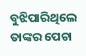ବୁଝିପାରିଥିଲେ ତାଙ୍କର ପେଚା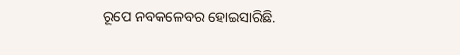ରୂପେ ନବକଳେବର ହୋଇସାରିଛି.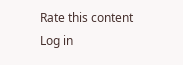Rate this content
Log in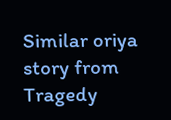Similar oriya story from Tragedy